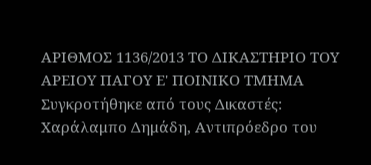ΑΡΙΘΜΟΣ 1136/2013 ΤΟ ΔΙΚΑΣΤΗΡΙΟ ΤΟΥ ΑΡΕΙΟΥ ΠΑΓΟΥ Ε' ΠΟΙΝΙΚΟ ΤΜΗΜΑ Συγκροτήθηκε από τους Δικαστές: Χαράλαμπο Δημάδη, Αντιπρόεδρο του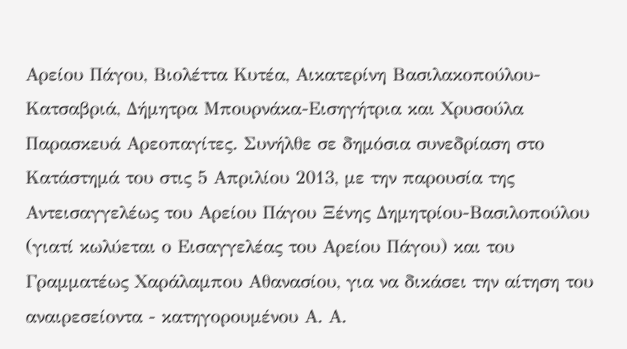Αρείου Πάγου, Βιολέττα Κυτέα, Αικατερίνη Βασιλακοπούλου-Κατσαβριά, Δήμητρα Μπουρνάκα-Εισηγήτρια και Χρυσούλα Παρασκευά Αρεοπαγίτες. Συνήλθε σε δημόσια συνεδρίαση στο Κατάστημά του στις 5 Απριλίου 2013, με την παρουσία της Αντεισαγγελέως του Αρείου Πάγου Ξένης Δημητρίου-Βασιλοπούλου (γιατί κωλύεται ο Εισαγγελέας του Αρείου Πάγου) και του Γραμματέως Χαράλαμπου Αθανασίου, για να δικάσει την αίτηση του αναιρεσείοντα - κατηγορουμένου Α. Α.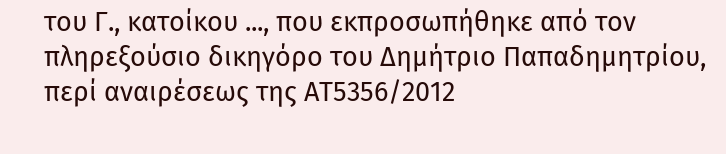του Γ., κατοίκου ..., που εκπροσωπήθηκε από τον πληρεξούσιο δικηγόρο του Δημήτριο Παπαδημητρίου, περί αναιρέσεως της ΑΤ5356/2012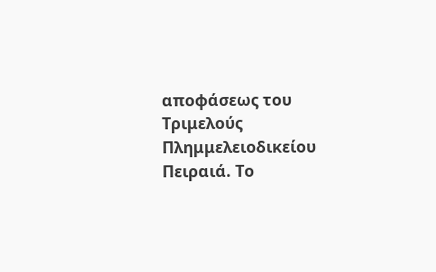αποφάσεως του Τριμελούς Πλημμελειοδικείου Πειραιά. Το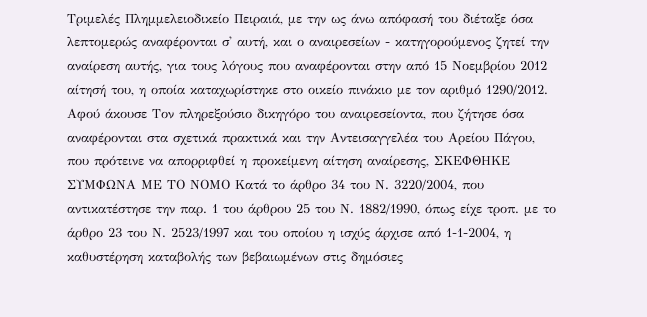Τριμελές Πλημμελειοδικείο Πειραιά, με την ως άνω απόφασή του διέταξε όσα λεπτομερώς αναφέρονται σ' αυτή, και ο αναιρεσείων - κατηγορούμενος ζητεί την αναίρεση αυτής, για τους λόγους που αναφέρονται στην από 15 Νοεμβρίου 2012 αίτησή του, η οποία καταχωρίστηκε στο οικείο πινάκιο με τον αριθμό 1290/2012. Αφού άκουσε Τον πληρεξούσιο δικηγόρο του αναιρεσείοντα, που ζήτησε όσα αναφέρονται στα σχετικά πρακτικά και την Αντεισαγγελέα του Αρείου Πάγου, που πρότεινε να απορριφθεί η προκείμενη αίτηση αναίρεσης, ΣΚΕΦΘΗΚΕ ΣΥΜΦΩΝΑ ΜΕ ΤΟ ΝΟΜΟ Κατά το άρθρο 34 του Ν. 3220/2004, που αντικατέστησε την παρ. 1 του άρθρου 25 του Ν. 1882/1990, όπως είχε τροπ. με το άρθρο 23 του Ν. 2523/1997 και του οποίου η ισχύς άρχισε από 1-1-2004, η καθυστέρηση καταβολής των βεβαιωμένων στις δημόσιες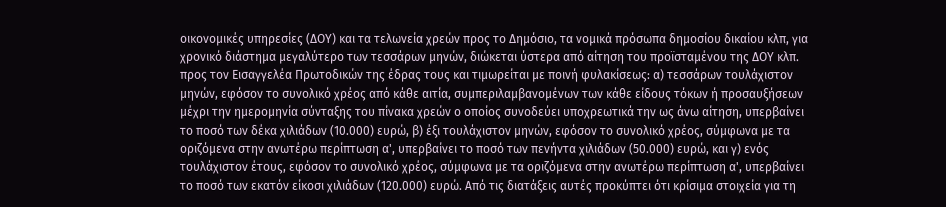οικονομικές υπηρεσίες (ΔΟΥ) και τα τελωνεία χρεών προς το Δημόσιο, τα νομικά πρόσωπα δημοσίου δικαίου κλπ, για χρονικό διάστημα μεγαλύτερο των τεσσάρων μηνών, διώκεται ύστερα από αίτηση του προϊσταμένου της ΔΟΥ κλπ. προς τον Εισαγγελέα Πρωτοδικών της έδρας τους και τιμωρείται με ποινή φυλακίσεως: α) τεσσάρων τουλάχιστον μηνών, εφόσον το συνολικό χρέος από κάθε αιτία, συμπεριλαμβανομένων των κάθε είδους τόκων ή προσαυξήσεων μέχρι την ημερομηνία σύνταξης του πίνακα χρεών ο οποίος συνοδεύει υποχρεωτικά την ως άνω αίτηση, υπερβαίνει το ποσό των δέκα χιλιάδων (10.000) ευρώ, β) έξι τουλάχιστον μηνών, εφόσον το συνολικό χρέος, σύμφωνα με τα οριζόμενα στην ανωτέρω περίπτωση α', υπερβαίνει το ποσό των πενήντα χιλιάδων (50.000) ευρώ, και γ) ενός τουλάχιστον έτους, εφόσον το συνολικό χρέος, σύμφωνα με τα οριζόμενα στην ανωτέρω περίπτωση α', υπερβαίνει το ποσό των εκατόν είκοσι χιλιάδων (120.000) ευρώ. Από τις διατάξεις αυτές προκύπτει ότι κρίσιμα στοιχεία για τη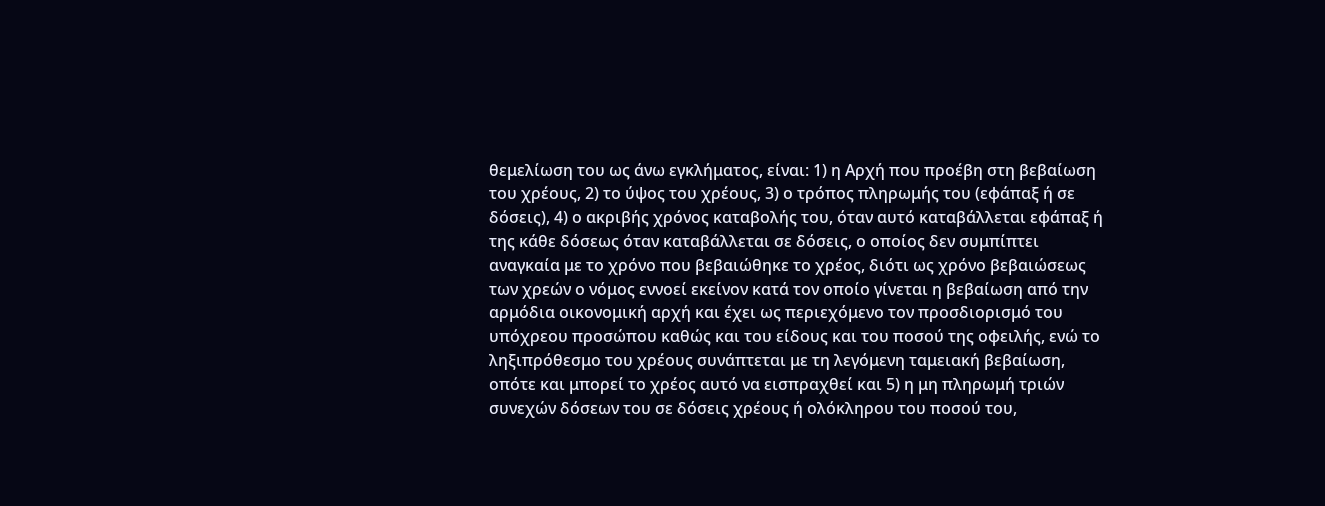θεμελίωση του ως άνω εγκλήματος, είναι: 1) η Αρχή που προέβη στη βεβαίωση του χρέους, 2) το ύψος του χρέους, 3) ο τρόπος πληρωμής του (εφάπαξ ή σε δόσεις), 4) ο ακριβής χρόνος καταβολής του, όταν αυτό καταβάλλεται εφάπαξ ή της κάθε δόσεως όταν καταβάλλεται σε δόσεις, ο οποίος δεν συμπίπτει αναγκαία με το χρόνο που βεβαιώθηκε το χρέος, διότι ως χρόνο βεβαιώσεως των χρεών ο νόμος εννοεί εκείνον κατά τον οποίο γίνεται η βεβαίωση από την αρμόδια οικονομική αρχή και έχει ως περιεχόμενο τον προσδιορισμό του υπόχρεου προσώπου καθώς και του είδους και του ποσού της οφειλής, ενώ το ληξιπρόθεσμο του χρέους συνάπτεται με τη λεγόμενη ταμειακή βεβαίωση, οπότε και μπορεί το χρέος αυτό να εισπραχθεί και 5) η μη πληρωμή τριών συνεχών δόσεων του σε δόσεις χρέους ή ολόκληρου του ποσού του,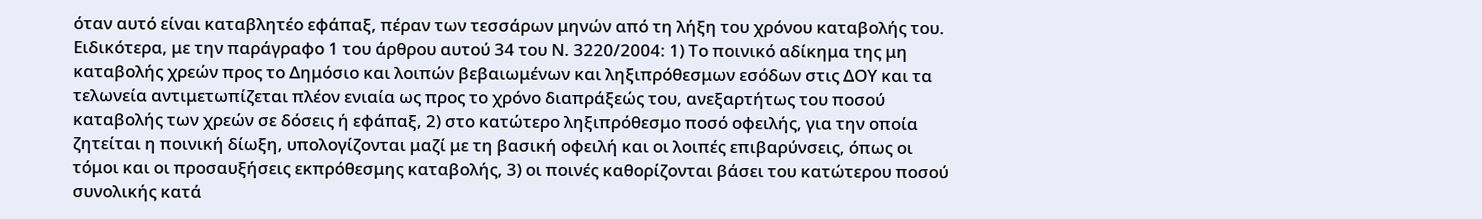όταν αυτό είναι καταβλητέο εφάπαξ, πέραν των τεσσάρων μηνών από τη λήξη του χρόνου καταβολής του. Ειδικότερα, με την παράγραφο 1 του άρθρου αυτού 34 του Ν. 3220/2004: 1) Το ποινικό αδίκημα της μη καταβολής χρεών προς το Δημόσιο και λοιπών βεβαιωμένων και ληξιπρόθεσμων εσόδων στις ΔΟΥ και τα τελωνεία αντιμετωπίζεται πλέον ενιαία ως προς το χρόνο διαπράξεώς του, ανεξαρτήτως του ποσού καταβολής των χρεών σε δόσεις ή εφάπαξ, 2) στο κατώτερο ληξιπρόθεσμο ποσό οφειλής, για την οποία ζητείται η ποινική δίωξη, υπολογίζονται μαζί με τη βασική οφειλή και οι λοιπές επιβαρύνσεις, όπως οι τόμοι και οι προσαυξήσεις εκπρόθεσμης καταβολής, 3) οι ποινές καθορίζονται βάσει του κατώτερου ποσού συνολικής κατά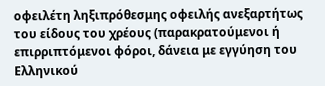οφειλέτη ληξιπρόθεσμης οφειλής ανεξαρτήτως του είδους του χρέους (παρακρατούμενοι ή επιρριπτόμενοι φόροι, δάνεια με εγγύηση του Ελληνικού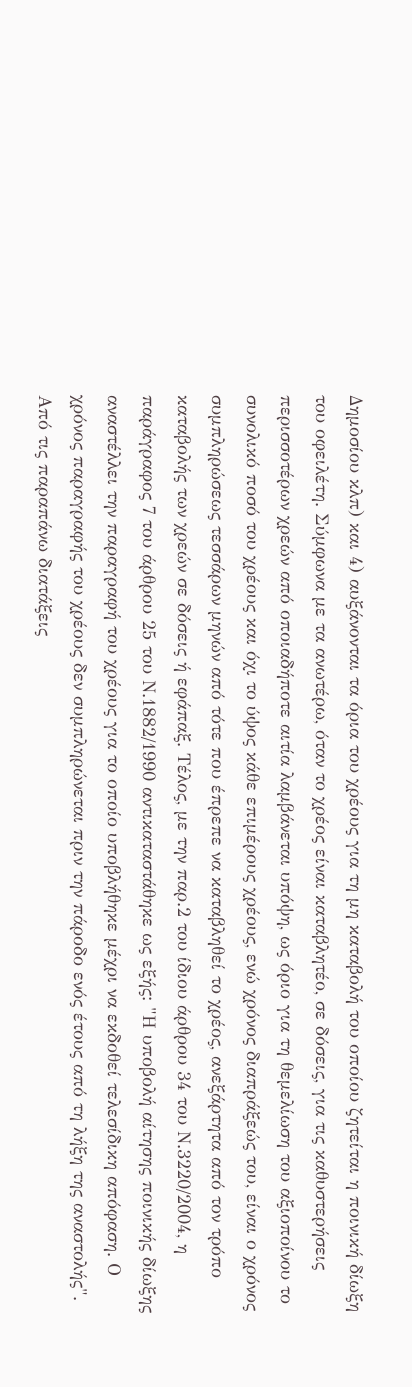Δημοσίου κλπ) και 4) αυξάνονται τα όρια του χρέους για τη μη καταβολή του οποίου ζητείται η ποινική δίωξη του οφειλέτη. Σύμφωνα με τα ανωτέρω, όταν το χρέος είναι καταβλητέο, σε δόσεις, για τις καθυστερήσεις περισσοτέρων χρεών από οποιαδήποτε αιτία λαμβάνεται υπόψη, ως όριο για τη θεμελίωση του αξιοποίνου το συνολικό ποσό του χρέους και όχι το ύψος κάθε επιμέρους χρέους, ενώ χρόνος διαπράξεώς του, είναι ο χρόνος συμπληρώσεως τεσσάρων μηνών από τότε που έπρεπε να καταβληθεί το χρέος, ανεξάρτητα από τον τρόπο καταβολής των χρεών σε δόσεις ή εφάπαξ. Τέλος, με την παρ.2 του ίδιου άρθρου 34 του Ν.3220/2004, η παράγραφος 7 του άρθρου 25 του Ν.1882/1990 αντικαταστάθηκε ως εξής: "Η υποβολή αίτησης ποινικής δίωξης αναστέλλει την παραγραφή του χρέους για το οποίο υποβλήθηκε μέχρι να εκδοθεί τελεσίδικη απόφαση. Ο χρόνος παραγραφής του χρέους δεν συμπληρώνεται πριν την πάροδο ενός έτους από τη λήξη της αναστολής". Από τις παραπάνω διατάξεις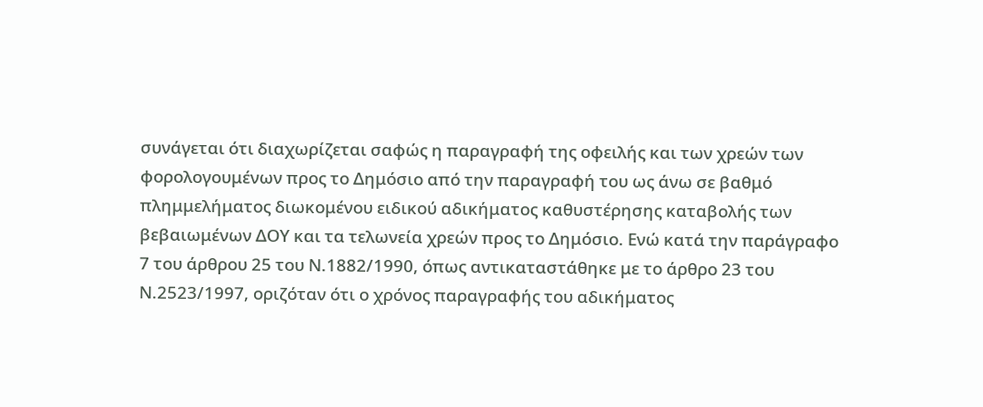συνάγεται ότι διαχωρίζεται σαφώς η παραγραφή της οφειλής και των χρεών των φορολογουμένων προς το Δημόσιο από την παραγραφή του ως άνω σε βαθμό πλημμελήματος διωκομένου ειδικού αδικήματος καθυστέρησης καταβολής των βεβαιωμένων ΔΟΥ και τα τελωνεία χρεών προς το Δημόσιο. Ενώ κατά την παράγραφο 7 του άρθρου 25 του Ν.1882/1990, όπως αντικαταστάθηκε με το άρθρο 23 του Ν.2523/1997, οριζόταν ότι ο χρόνος παραγραφής του αδικήματος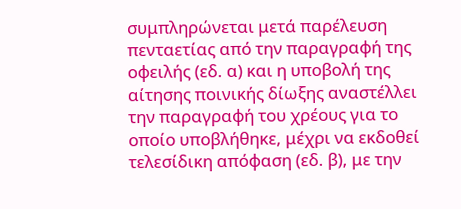συμπληρώνεται μετά παρέλευση πενταετίας από την παραγραφή της οφειλής (εδ. α) και η υποβολή της αίτησης ποινικής δίωξης αναστέλλει την παραγραφή του χρέους για το οποίο υποβλήθηκε, μέχρι να εκδοθεί τελεσίδικη απόφαση (εδ. β), με την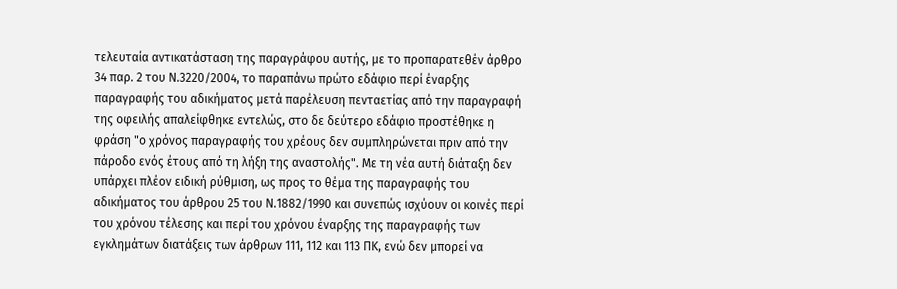τελευταία αντικατάσταση της παραγράφου αυτής, με το προπαρατεθέν άρθρο 34 παρ. 2 του Ν.3220/2004, το παραπάνω πρώτο εδάφιο περί έναρξης παραγραφής του αδικήματος μετά παρέλευση πενταετίας από την παραγραφή της οφειλής απαλείφθηκε εντελώς, στο δε δεύτερο εδάφιο προστέθηκε η φράση "ο χρόνος παραγραφής του χρέους δεν συμπληρώνεται πριν από την πάροδο ενός έτους από τη λήξη της αναστολής". Με τη νέα αυτή διάταξη δεν υπάρχει πλέον ειδική ρύθμιση, ως προς το θέμα της παραγραφής του αδικήματος του άρθρου 25 του Ν.1882/1990 και συνεπώς ισχύουν οι κοινές περί του χρόνου τέλεσης και περί του χρόνου έναρξης της παραγραφής των εγκλημάτων διατάξεις των άρθρων 111, 112 και 113 ΠΚ, ενώ δεν μπορεί να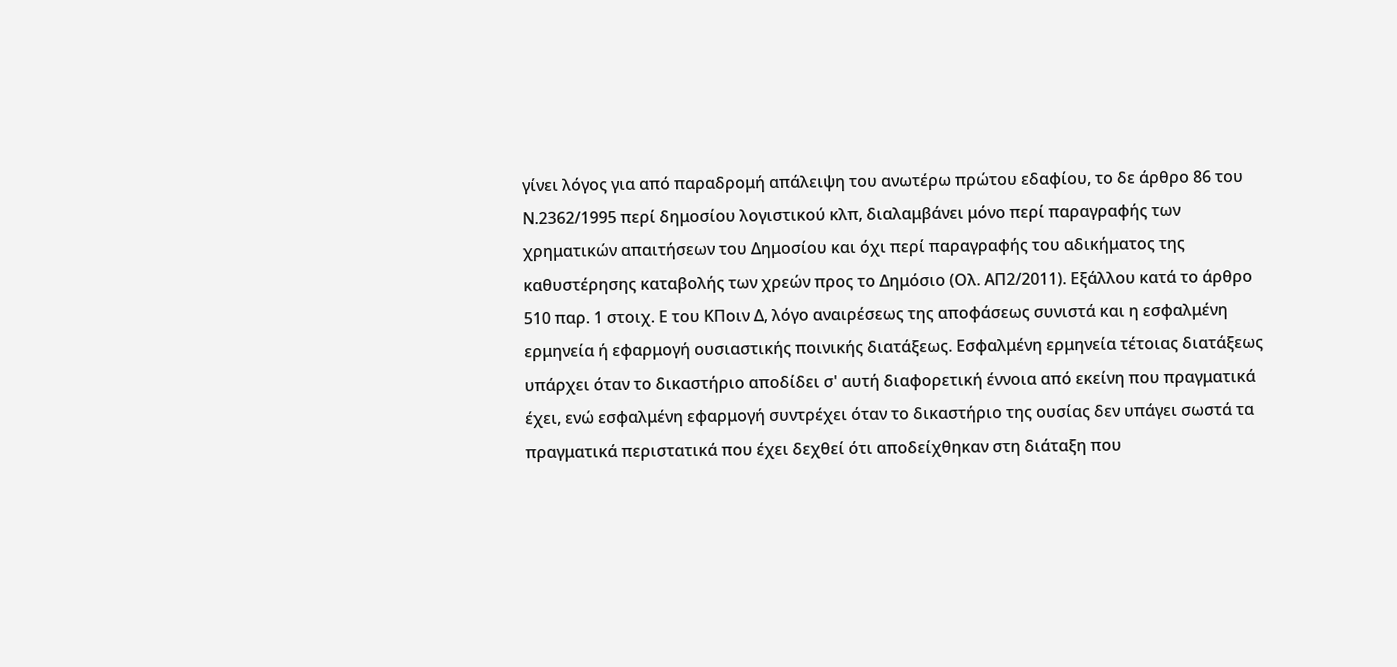γίνει λόγος για από παραδρομή απάλειψη του ανωτέρω πρώτου εδαφίου, το δε άρθρο 86 του Ν.2362/1995 περί δημοσίου λογιστικού κλπ, διαλαμβάνει μόνο περί παραγραφής των χρηματικών απαιτήσεων του Δημοσίου και όχι περί παραγραφής του αδικήματος της καθυστέρησης καταβολής των χρεών προς το Δημόσιο (Ολ. ΑΠ2/2011). Εξάλλου κατά το άρθρο 510 παρ. 1 στοιχ. Ε του ΚΠοιν Δ, λόγο αναιρέσεως της αποφάσεως συνιστά και η εσφαλμένη ερμηνεία ή εφαρμογή ουσιαστικής ποινικής διατάξεως. Εσφαλμένη ερμηνεία τέτοιας διατάξεως υπάρχει όταν το δικαστήριο αποδίδει σ' αυτή διαφορετική έννοια από εκείνη που πραγματικά έχει, ενώ εσφαλμένη εφαρμογή συντρέχει όταν το δικαστήριο της ουσίας δεν υπάγει σωστά τα πραγματικά περιστατικά που έχει δεχθεί ότι αποδείχθηκαν στη διάταξη που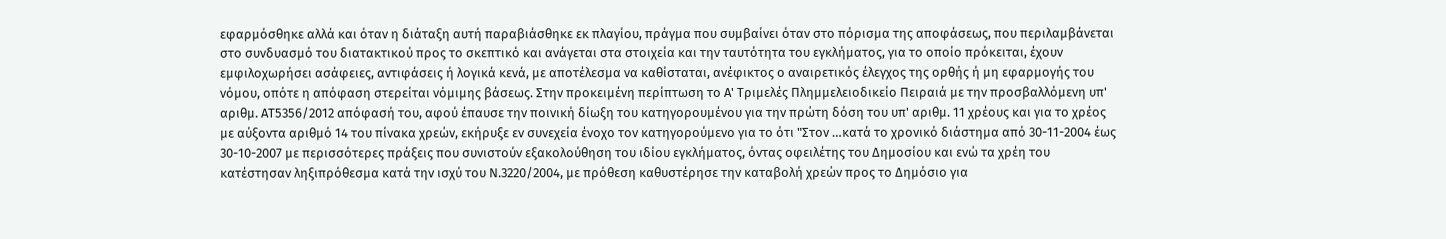εφαρμόσθηκε αλλά και όταν η διάταξη αυτή παραβιάσθηκε εκ πλαγίου, πράγμα που συμβαίνει όταν στο πόρισμα της αποφάσεως, που περιλαμβάνεται στο συνδυασμό του διατακτικού προς το σκεπτικό και ανάγεται στα στοιχεία και την ταυτότητα του εγκλήματος, για το οποίο πρόκειται, έχουν εμφιλοχωρήσει ασάφειες, αντιφάσεις ή λογικά κενά, με αποτέλεσμα να καθίσταται, ανέφικτος ο αναιρετικός έλεγχος της ορθής ή μη εφαρμογής του νόμου, οπότε η απόφαση στερείται νόμιμης βάσεως. Στην προκειμένη περίπτωση το Α' Τριμελές Πλημμελειοδικείο Πειραιά με την προσβαλλόμενη υπ' αριθμ. ΑΤ5356/2012 απόφασή του, αφού έπαυσε την ποινική δίωξη του κατηγορουμένου για την πρώτη δόση του υπ' αριθμ. 11 χρέους και για το χρέος με αύξοντα αριθμό 14 του πίνακα χρεών, εκήρυξε εν συνεχεία ένοχο τον κατηγορούμενο για το ότι "Στον …κατά το χρονικό διάστημα από 30-11-2004 έως 30-10-2007 με περισσότερες πράξεις που συνιστούν εξακολούθηση του ιδίου εγκλήματος, όντας οφειλέτης του Δημοσίου και ενώ τα χρέη του κατέστησαν ληξιπρόθεσμα κατά την ισχύ του Ν.3220/2004, με πρόθεση καθυστέρησε την καταβολή χρεών προς το Δημόσιο για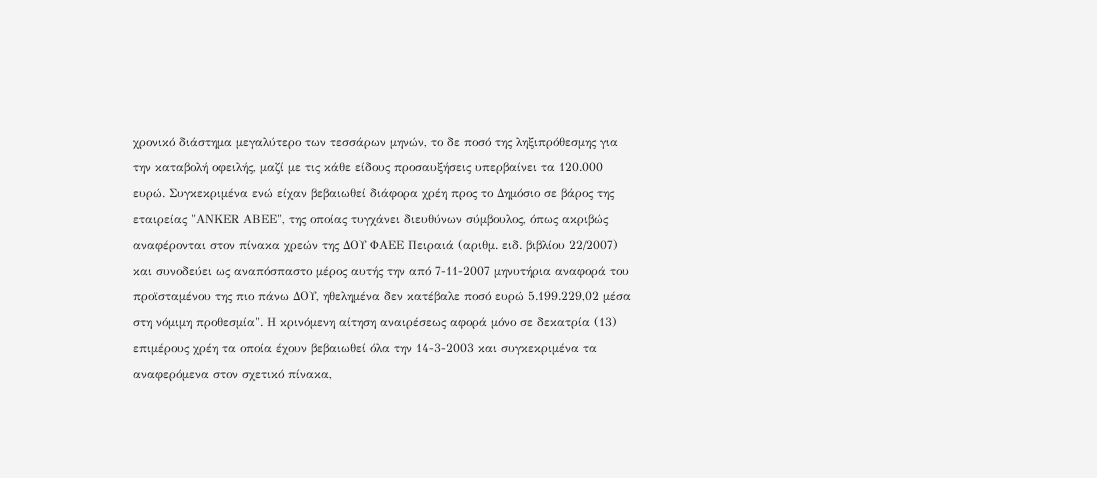χρονικό διάστημα μεγαλύτερο των τεσσάρων μηνών, το δε ποσό της ληξιπρόθεσμης για την καταβολή οφειλής, μαζί με τις κάθε είδους προσαυξήσεις υπερβαίνει τα 120.000 ευρώ. Συγκεκριμένα ενώ είχαν βεβαιωθεί διάφορα χρέη προς το Δημόσιο σε βάρος της εταιρείας "ΑΝΚΕR ΑΒΕΕ", της οποίας τυγχάνει διευθύνων σύμβουλος, όπως ακριβώς αναφέρονται στον πίνακα χρεών της ΔΟΥ ΦΑΕΕ Πειραιά (αριθμ. ειδ. βιβλίου 22/2007) και συνοδεύει ως αναπόσπαστο μέρος αυτής την από 7-11-2007 μηνυτήρια αναφορά του προϊσταμένου της πιο πάνω ΔΟΥ, ηθελημένα δεν κατέβαλε ποσό ευρώ 5.199.229,02 μέσα στη νόμιμη προθεσμία". Η κρινόμενη αίτηση αναιρέσεως αφορά μόνο σε δεκατρία (13) επιμέρους χρέη τα οποία έχουν βεβαιωθεί όλα την 14-3-2003 και συγκεκριμένα τα αναφερόμενα στον σχετικό πίνακα,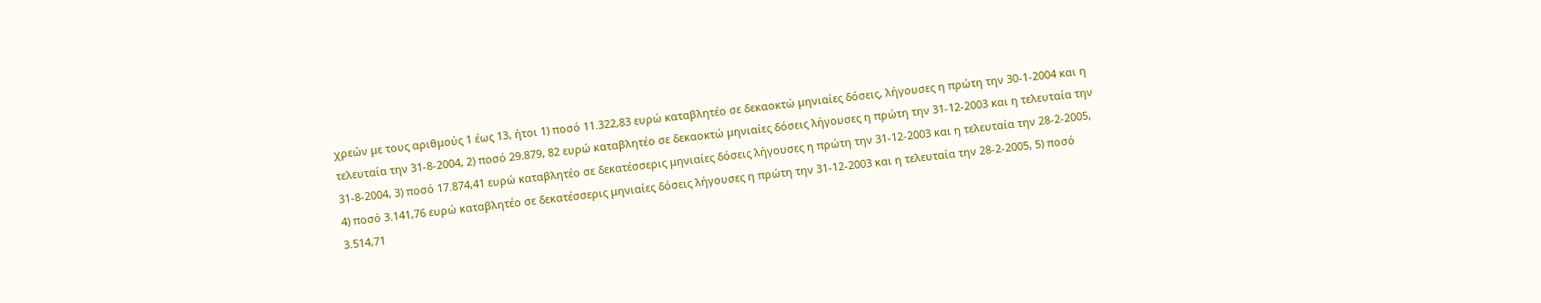χρεών με τους αριθμούς 1 έως 13, ήτοι 1) ποσό 11.322,83 ευρώ καταβλητέο σε δεκαοκτώ μηνιαίες δόσεις, λήγουσες η πρώτη την 30-1-2004 και η τελευταία την 31-8-2004, 2) ποσό 29.879, 82 ευρώ καταβλητέο σε δεκαοκτώ μηνιαίες δόσεις λήγουσες η πρώτη την 31-12-2003 και η τελευταία την 31-8-2004, 3) ποσό 17.874,41 ευρώ καταβλητέο σε δεκατέσσερις μηνιαίες δόσεις λήγουσες η πρώτη την 31-12-2003 και η τελευταία την 28-2-2005, 4) ποσό 3.141,76 ευρώ καταβλητέο σε δεκατέσσερις μηνιαίες δόσεις λήγουσες η πρώτη την 31-12-2003 και η τελευταία την 28-2-2005, 5) ποσό 3.514,71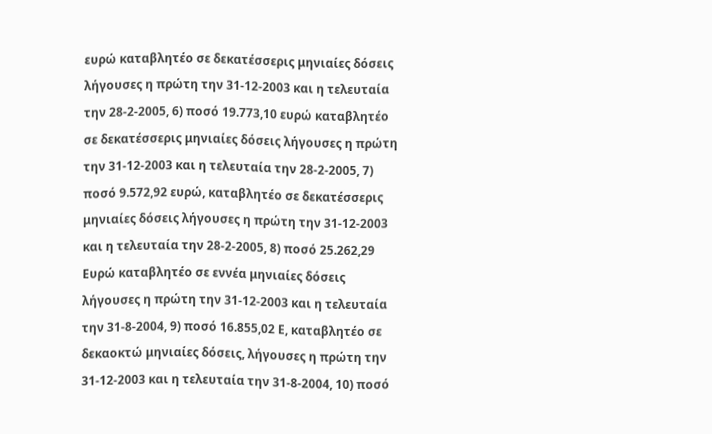ευρώ καταβλητέο σε δεκατέσσερις μηνιαίες δόσεις λήγουσες η πρώτη την 31-12-2003 και η τελευταία την 28-2-2005, 6) ποσό 19.773,10 ευρώ καταβλητέο σε δεκατέσσερις μηνιαίες δόσεις λήγουσες η πρώτη την 31-12-2003 και η τελευταία την 28-2-2005, 7) ποσό 9.572,92 ευρώ, καταβλητέο σε δεκατέσσερις μηνιαίες δόσεις λήγουσες η πρώτη την 31-12-2003 και η τελευταία την 28-2-2005, 8) ποσό 25.262,29 Ευρώ καταβλητέο σε εννέα μηνιαίες δόσεις λήγουσες η πρώτη την 31-12-2003 και η τελευταία την 31-8-2004, 9) ποσό 16.855,02 Ε, καταβλητέο σε δεκαοκτώ μηνιαίες δόσεις, λήγουσες η πρώτη την 31-12-2003 και η τελευταία την 31-8-2004, 10) ποσό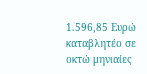1.596,85 Ευρώ καταβλητέο σε οκτώ μηνιαίες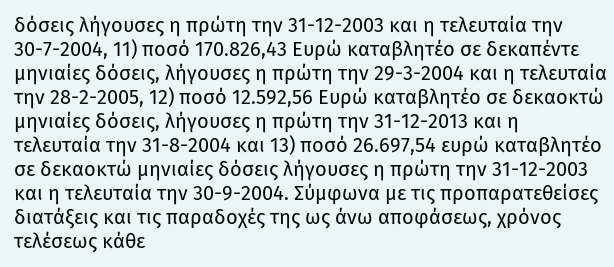δόσεις λήγουσες η πρώτη την 31-12-2003 και η τελευταία την 30-7-2004, 11) ποσό 170.826,43 Ευρώ καταβλητέο σε δεκαπέντε μηνιαίες δόσεις, λήγουσες η πρώτη την 29-3-2004 και η τελευταία την 28-2-2005, 12) ποσό 12.592,56 Ευρώ καταβλητέο σε δεκαοκτώ μηνιαίες δόσεις, λήγουσες η πρώτη την 31-12-2013 και η τελευταία την 31-8-2004 και 13) ποσό 26.697,54 ευρώ καταβλητέο σε δεκαοκτώ μηνιαίες δόσεις λήγουσες η πρώτη την 31-12-2003 και η τελευταία την 30-9-2004. Σύμφωνα με τις προπαρατεθείσες διατάξεις και τις παραδοχές της ως άνω αποφάσεως, χρόνος τελέσεως κάθε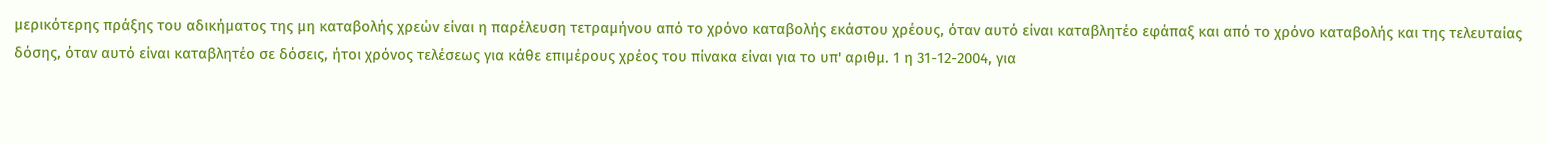μερικότερης πράξης του αδικήματος της μη καταβολής χρεών είναι η παρέλευση τετραμήνου από το χρόνο καταβολής εκάστου χρέους, όταν αυτό είναι καταβλητέο εφάπαξ και από το χρόνο καταβολής και της τελευταίας δόσης, όταν αυτό είναι καταβλητέο σε δόσεις, ήτοι χρόνος τελέσεως για κάθε επιμέρους χρέος του πίνακα είναι για το υπ' αριθμ. 1 η 31-12-2004, για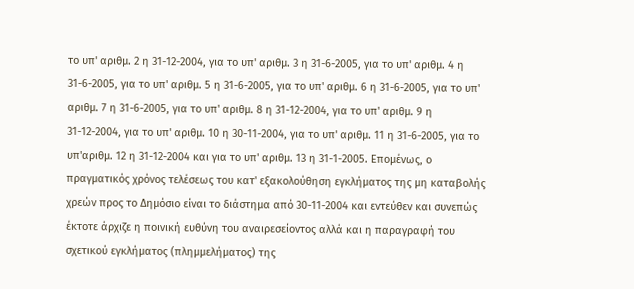το υπ' αριθμ. 2 η 31-12-2004, για το υπ' αριθμ. 3 η 31-6-2005, για το υπ' αριθμ. 4 η 31-6-2005, για το υπ' αριθμ. 5 η 31-6-2005, για το υπ' αριθμ. 6 η 31-6-2005, για το υπ' αριθμ. 7 η 31-6-2005, για το υπ' αριθμ. 8 η 31-12-2004, για το υπ' αριθμ. 9 η 31-12-2004, για το υπ' αριθμ. 10 η 30-11-2004, για το υπ' αριθμ. 11 η 31-6-2005, για το υπ'αριθμ. 12 η 31-12-2004 και για το υπ' αριθμ. 13 η 31-1-2005. Επομένως, ο πραγματικός χρόνος τελέσεως του κατ' εξακολούθηση εγκλήματος της μη καταβολής χρεών προς το Δημόσιο είναι το διάστημα από 30-11-2004 και εντεύθεν και συνεπώς έκτοτε άρχιζε η ποινική ευθύνη του αναιρεσείοντος αλλά και η παραγραφή του σχετικού εγκλήματος (πλημμελήματος) της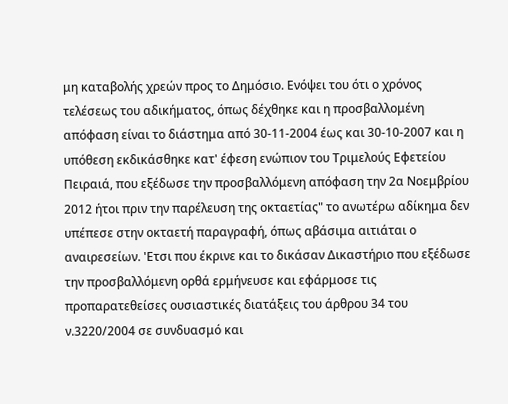μη καταβολής χρεών προς το Δημόσιο. Ενόψει του ότι ο χρόνος τελέσεως του αδικήματος, όπως δέχθηκε και η προσβαλλομένη απόφαση είναι το διάστημα από 30-11-2004 έως και 30-10-2007 και η υπόθεση εκδικάσθηκε κατ' έφεση ενώπιον του Τριμελούς Εφετείου Πειραιά, που εξέδωσε την προσβαλλόμενη απόφαση την 2α Νοεμβρίου 2012 ήτοι πριν την παρέλευση της οκταετίας" το ανωτέρω αδίκημα δεν υπέπεσε στην οκταετή παραγραφή, όπως αβάσιμα αιτιάται ο αναιρεσείων. 'Ετσι που έκρινε και το δικάσαν Δικαστήριο που εξέδωσε την προσβαλλόμενη ορθά ερμήνευσε και εφάρμοσε τις προπαρατεθείσες ουσιαστικές διατάξεις του άρθρου 34 του ν.3220/2004 σε συνδυασμό και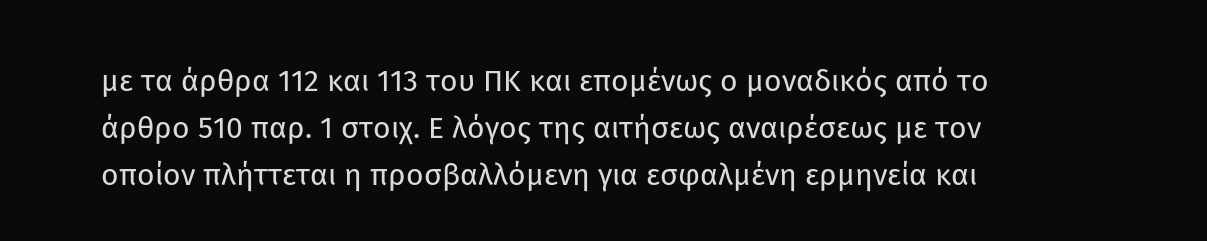με τα άρθρα 112 και 113 του ΠΚ και επομένως ο μοναδικός από το άρθρο 510 παρ. 1 στοιχ. Ε λόγος της αιτήσεως αναιρέσεως με τον οποίον πλήττεται η προσβαλλόμενη για εσφαλμένη ερμηνεία και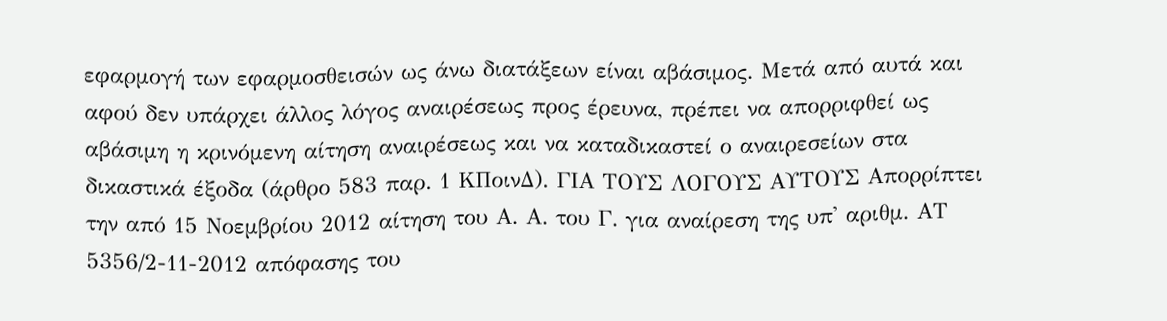εφαρμογή των εφαρμοσθεισών ως άνω διατάξεων είναι αβάσιμος. Μετά από αυτά και αφού δεν υπάρχει άλλος λόγος αναιρέσεως προς έρευνα, πρέπει να απορριφθεί ως αβάσιμη η κρινόμενη αίτηση αναιρέσεως και να καταδικαστεί ο αναιρεσείων στα δικαστικά έξοδα (άρθρο 583 παρ. 1 ΚΠοινΔ). ΓΙΑ ΤΟΥΣ ΛΟΓΟΥΣ ΑΥΤΟΥΣ Απορρίπτει την από 15 Νοεμβρίου 2012 αίτηση του Α. Α. του Γ. για αναίρεση της υπ' αριθμ. ΑΤ 5356/2-11-2012 απόφασης του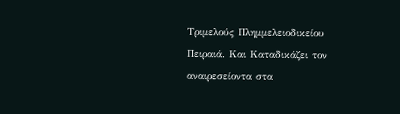Τριμελούς Πλημμελειοδικείου Πειραιά. Και Καταδικάζει τον αναιρεσείοντα στα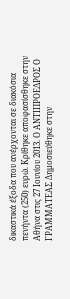δικαστικά έξοδα που ανέρχονται σε διακόσια πενήντα (250) ευρώ. Κρίθηκε αποφασίσθηκε στην Αθήνα στις 27 Ιουνίου 2013. Ο ΑΝΤΙΠΡΟΕΔΡΟΣ Ο ΓΡΑΜΜΑΤΕΑΣ Δημοσιεύθηκε στην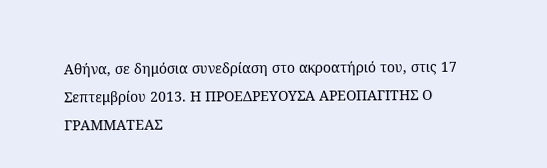Αθήνα, σε δημόσια συνεδρίαση στο ακροατήριό του, στις 17 Σεπτεμβρίου 2013. Η ΠΡΟΕΔΡΕΥΟΥΣΑ ΑΡΕΟΠΑΓΙΤΗΣ Ο ΓΡΑΜΜΑΤΕΑΣ